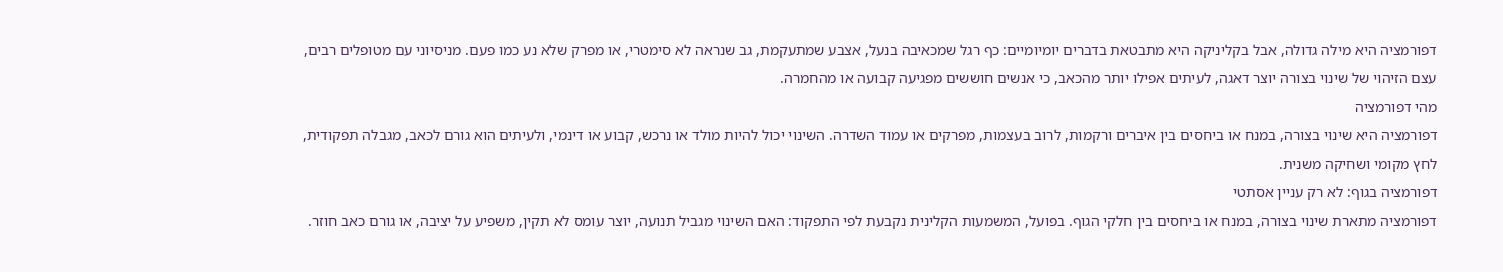דפורמציה היא מילה גדולה, אבל בקליניקה היא מתבטאת בדברים יומיומיים: כף רגל שמכאיבה בנעל, אצבע שמתעקמת, גב שנראה לא סימטרי, או מפרק שלא נע כמו פעם. מניסיוני עם מטופלים רבים, עצם הזיהוי של שינוי בצורה יוצר דאגה, לעיתים אפילו יותר מהכאב, כי אנשים חוששים מפגיעה קבועה או מהחמרה.
מהי דפורמציה
דפורמציה היא שינוי בצורה, במנח או ביחסים בין איברים ורקמות, לרוב בעצמות, מפרקים או עמוד השדרה. השינוי יכול להיות מולד או נרכש, קבוע או דינמי, ולעיתים הוא גורם לכאב, מגבלה תפקודית, לחץ מקומי ושחיקה משנית.
דפורמציה בגוף: לא רק עניין אסתטי
דפורמציה מתארת שינוי בצורה, במנח או ביחסים בין חלקי הגוף. בפועל, המשמעות הקלינית נקבעת לפי התפקוד: האם השינוי מגביל תנועה, יוצר עומס לא תקין, משפיע על יציבה, או גורם כאב חוזר.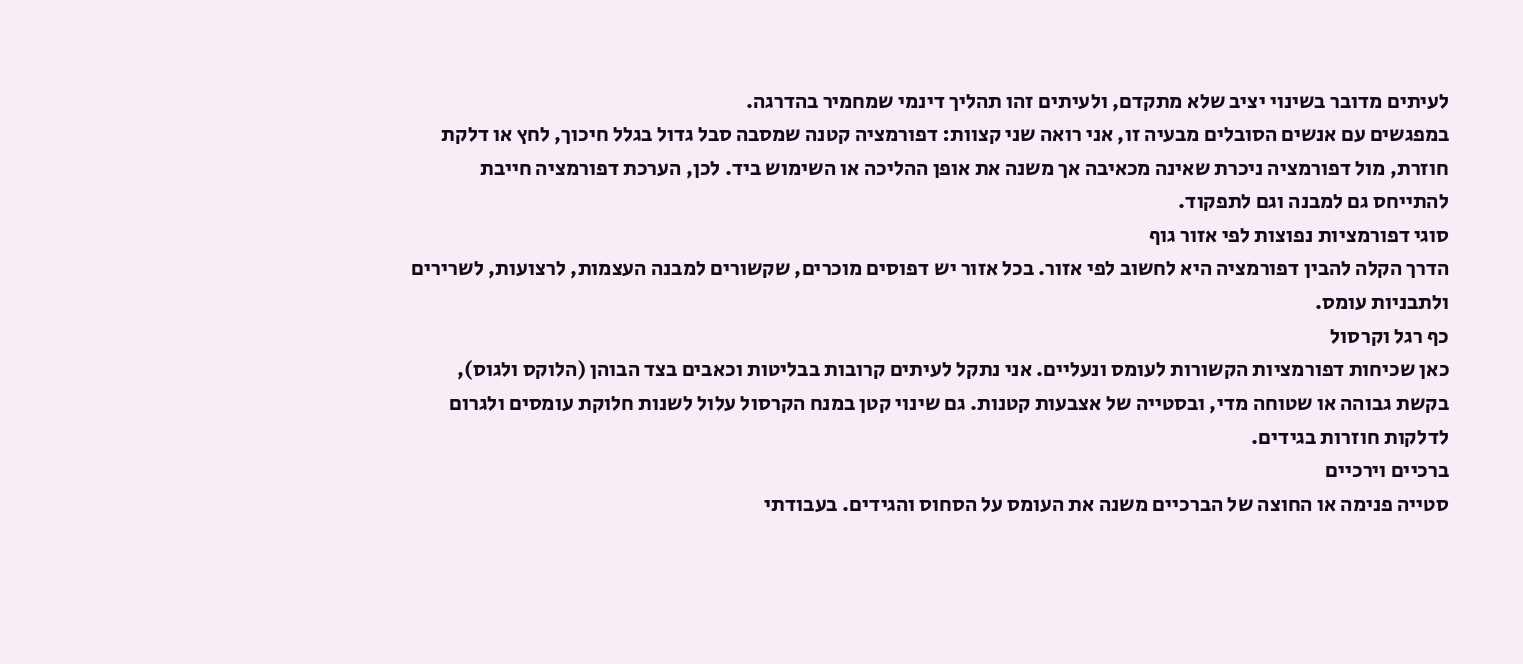לעיתים מדובר בשינוי יציב שלא מתקדם, ולעיתים זהו תהליך דינמי שמחמיר בהדרגה.
במפגשים עם אנשים הסובלים מבעיה זו, אני רואה שני קצוות: דפורמציה קטנה שמסבה סבל גדול בגלל חיכוך, לחץ או דלקת חוזרת, מול דפורמציה ניכרת שאינה מכאיבה אך משנה את אופן ההליכה או השימוש ביד. לכן, הערכת דפורמציה חייבת להתייחס גם למבנה וגם לתפקוד.
סוגי דפורמציות נפוצות לפי אזור גוף
הדרך הקלה להבין דפורמציה היא לחשוב לפי אזור. בכל אזור יש דפוסים מוכרים, שקשורים למבנה העצמות, לרצועות, לשרירים ולתבניות עומס.
כף רגל וקרסול
כאן שכיחות דפורמציות הקשורות לעומס ונעליים. אני נתקל לעיתים קרובות בבליטות וכאבים בצד הבוהן (הלוקס ולגוס), בקשת גבוהה או שטוחה מדי, ובסטייה של אצבעות קטנות. גם שינוי קטן במנח הקרסול עלול לשנות חלוקת עומסים ולגרום לדלקות חוזרות בגידים.
ברכיים וירכיים
סטייה פנימה או החוצה של הברכיים משנה את העומס על הסחוס והגידים. בעבודתי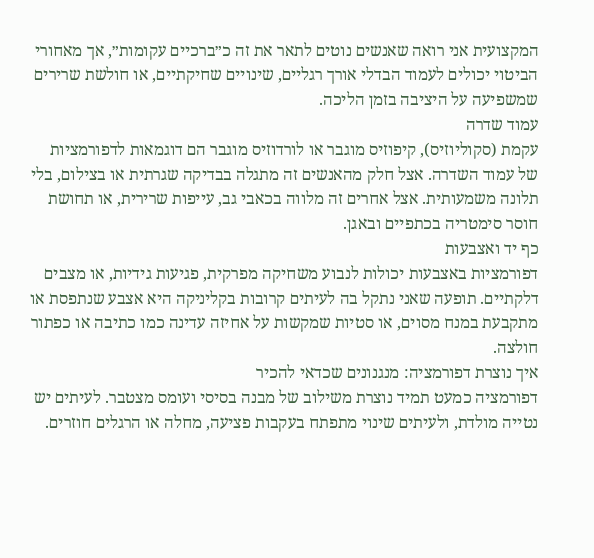המקצועית אני רואה שאנשים נוטים לתאר את זה כ״ברכיים עקומות״, אך מאחורי הביטוי יכולים לעמוד הבדלי אורך רגליים, שינויים שחיקתיים, או חולשת שרירים שמשפיעה על היציבה בזמן הליכה.
עמוד שדרה
עקמת (סקוליוזיס), קיפוזיס מוגבר או לורדוזיס מוגבר הם דוגמאות לדפורמציות של עמוד השדרה. אצל חלק מהאנשים זה מתגלה בבדיקה שגרתית או בצילום, בלי תלונה משמעותית. אצל אחרים זה מלווה בכאבי גב, עייפות שרירית, או תחושת חוסר סימטריה בכתפיים ובאגן.
כף יד ואצבעות
דפורמציות באצבעות יכולות לנבוע משחיקה מפרקית, פגיעות גידיות, או מצבים דלקתיים. תופעה שאני נתקל בה לעיתים קרובות בקליניקה היא אצבע שנתפסת או מתקבעת במנח מסוים, או סטיות שמקשות על אחיזה עדינה כמו כתיבה או כפתור חולצה.
איך נוצרת דפורמציה: מנגנונים שכדאי להכיר
דפורמציה כמעט תמיד נוצרת משילוב של מבנה בסיסי ועומס מצטבר. לעיתים יש נטייה מולדת, ולעיתים שינוי מתפתח בעקבות פציעה, מחלה או הרגלים חוזרים.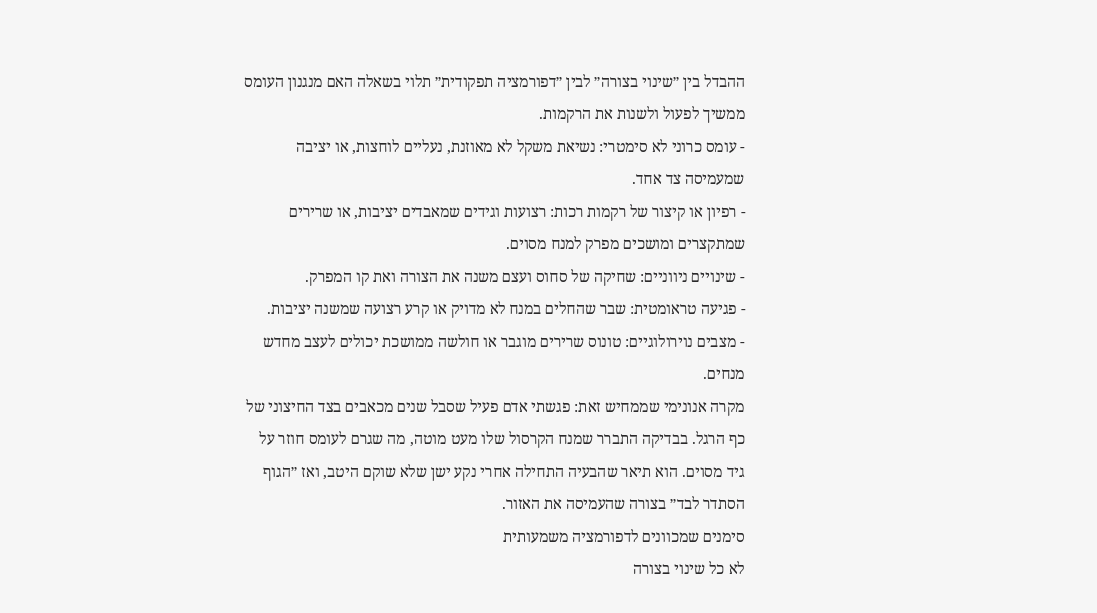ההבדל בין ״שינוי בצורה״ לבין ״דפורמציה תפקודית״ תלוי בשאלה האם מנגנון העומס ממשיך לפעול ולשנות את הרקמות.
- עומס כרוני לא סימטרי: נשיאת משקל לא מאוזנת, נעליים לוחצות, או יציבה שמעמיסה צד אחד.
- רפיון או קיצור של רקמות רכות: רצועות וגידים שמאבדים יציבות, או שרירים שמתקצרים ומושכים מפרק למנח מסוים.
- שינויים ניווניים: שחיקה של סחוס ועצם משנה את הצורה ואת קו המפרק.
- פגיעה טראומטית: שבר שהחלים במנח לא מדויק או קרע רצועה שמשנה יציבות.
- מצבים נוירולוגיים: טונוס שרירים מוגבר או חולשה ממושכת יכולים לעצב מחדש מנחים.
מקרה אנונימי שממחיש זאת: פגשתי אדם פעיל שסבל שנים מכאבים בצד החיצוני של כף הרגל. בבדיקה התברר שמנח הקרסול שלו מעט מוטה, מה שגרם לעומס חוזר על גיד מסוים. הוא תיאר שהבעיה התחילה אחרי נקע ישן שלא שוקם היטב, ואז ״הגוף הסתדר לבד״ בצורה שהעמיסה את האזור.
סימנים שמכוונים לדפורמציה משמעותית
לא כל שינוי בצורה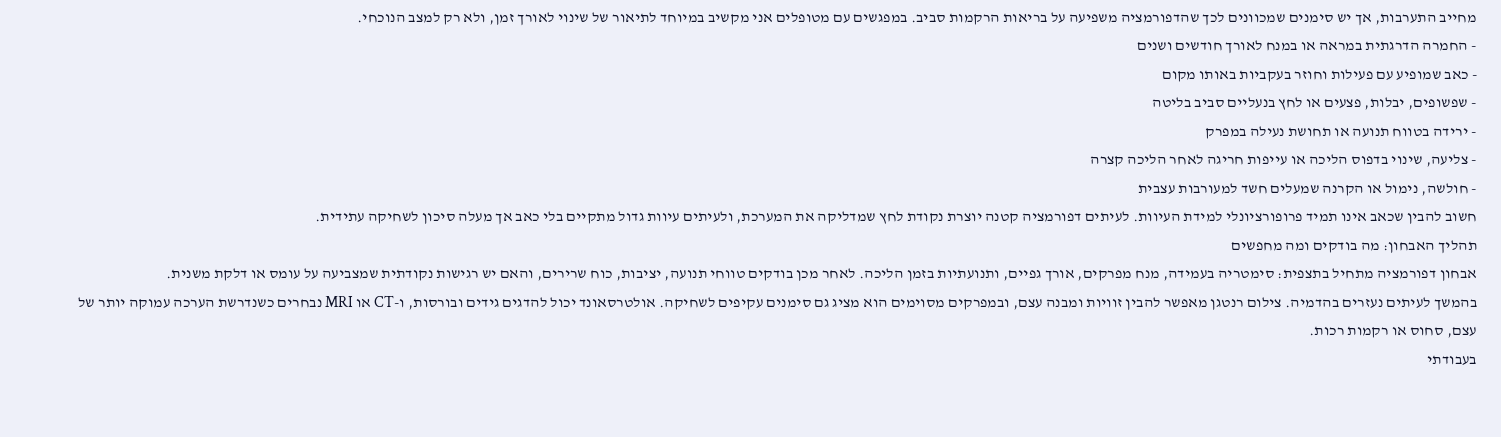מחייב התערבות, אך יש סימנים שמכוונים לכך שהדפורמציה משפיעה על בריאות הרקמות סביב. במפגשים עם מטופלים אני מקשיב במיוחד לתיאור של שינוי לאורך זמן, ולא רק למצב הנוכחי.
- החמרה הדרגתית במראה או במנח לאורך חודשים ושנים
- כאב שמופיע עם פעילות וחוזר בעקביות באותו מקום
- שפשופים, יבלות, פצעים או לחץ בנעליים סביב בליטה
- ירידה בטווח תנועה או תחושת נעילה במפרק
- צליעה, שינוי בדפוס הליכה או עייפות חריגה לאחר הליכה קצרה
- חולשה, נימול או הקרנה שמעלים חשד למעורבות עצבית
חשוב להבין שכאב אינו תמיד פרופורציונלי למידת העיוות. לעיתים דפורמציה קטנה יוצרת נקודת לחץ שמדליקה את המערכת, ולעיתים עיוות גדול מתקיים בלי כאב אך מעלה סיכון לשחיקה עתידית.
תהליך האבחון: מה בודקים ומה מחפשים
אבחון דפורמציה מתחיל בתצפית: סימטריה בעמידה, מנח מפרקים, אורך גפיים, ותנועתיות בזמן הליכה. לאחר מכן בודקים טווחי תנועה, יציבות, כוח שרירים, והאם יש רגישות נקודתית שמצביעה על עומס או דלקת משנית.
בהמשך לעיתים נעזרים בהדמיה. צילום רנטגן מאפשר להבין זוויות ומבנה עצם, ובמפרקים מסוימים הוא מציג גם סימנים עקיפים לשחיקה. אולטרסאונד יכול להדגים גידים ובורסות, ו-CT או MRI נבחרים כשנדרשת הערכה עמוקה יותר של עצם, סחוס או רקמות רכות.
בעבודתי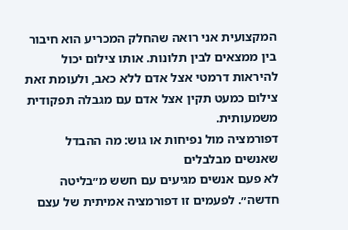המקצועית אני רואה שהחלק המכריע הוא חיבור בין ממצאים לבין תלונות. אותו צילום יכול להיראות דרמטי אצל אדם ללא כאב, ולעומת זאת צילום כמעט תקין אצל אדם עם מגבלה תפקודית משמעותית.
דפורמציה מול נפיחות או גוש: מה ההבדל שאנשים מבלבלים
לא פעם אנשים מגיעים עם חשש מ״בליטה חדשה״. לפעמים זו דפורמציה אמיתית של עצם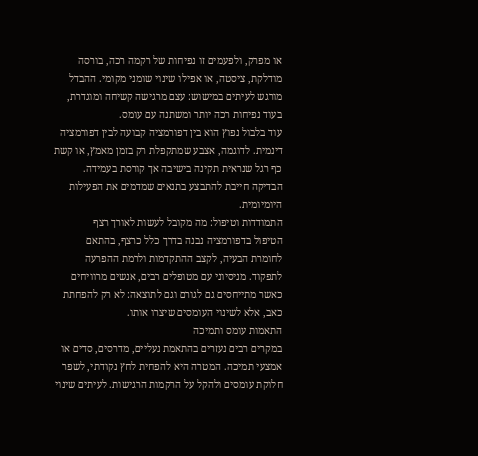או מפרק, ולפעמים זו נפיחות של רקמה רכה, בורסה מודלקת, ציסטה, או אפילו שינוי שומני מקומי. ההבדל מורגש לעיתים במישוש: עצם מרגישה קשיחה ומוגדרת, בעוד נפיחות רכה יותר ומשתנה עם עומס.
עוד בלבול נפוץ הוא בין דפורמציה קבועה לבין דפורמציה דינמית. לדוגמה, אצבע שמתקפלת רק בזמן מאמץ, או קשת כף רגל שנראית תקינה בישיבה אך קורסת בעמידה. הבדיקה חייבת להתבצע בתנאים שמדמים את הפעילות היומיומית.
התמודדות וטיפול: מה מקובל לעשות לאורך רצף
הטיפול בדפורמציה נבנה בדרך כלל כרצף, בהתאם לחומרת הבעיה, לקצב ההתקדמות ולרמת ההפרעה לתפקוד. מניסיוני עם מטופלים רבים, אנשים מרוויחים כאשר מתייחסים גם לגורם וגם לתוצאה: לא רק להפחתת כאב, אלא לשינוי העומסים שיצרו אותו.
התאמות עומס ותמיכה
במקרים רבים נעזרים בהתאמת נעליים, מדרסים, סדים או אמצעי תמיכה. המטרה היא להפחית לחץ נקודתי, לשפר חלוקת עומסים ולהקל על הרקמות הרגישות. לעיתים שינוי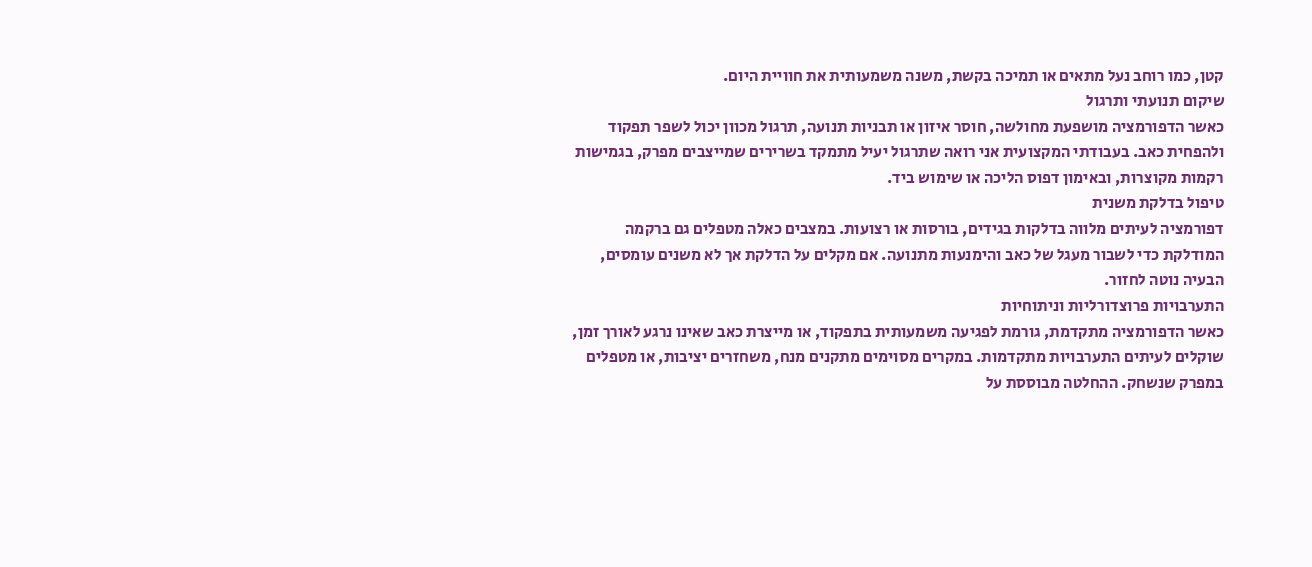קטן, כמו רוחב נעל מתאים או תמיכה בקשת, משנה משמעותית את חוויית היום.
שיקום תנועתי ותרגול
כאשר הדפורמציה מושפעת מחולשה, חוסר איזון או תבניות תנועה, תרגול מכוון יכול לשפר תפקוד ולהפחית כאב. בעבודתי המקצועית אני רואה שתרגול יעיל מתמקד בשרירים שמייצבים מפרק, בגמישות רקמות מקוצרות, ובאימון דפוס הליכה או שימוש ביד.
טיפול בדלקת משנית
דפורמציה לעיתים מלווה בדלקות בגידים, בורסות או רצועות. במצבים כאלה מטפלים גם ברקמה המודלקת כדי לשבור מעגל של כאב והימנעות מתנועה. אם מקלים על הדלקת אך לא משנים עומסים, הבעיה נוטה לחזור.
התערבויות פרוצדורליות וניתוחיות
כאשר הדפורמציה מתקדמת, גורמת לפגיעה משמעותית בתפקוד, או מייצרת כאב שאינו נרגע לאורך זמן, שוקלים לעיתים התערבויות מתקדמות. במקרים מסוימים מתקנים מנח, משחזרים יציבות, או מטפלים במפרק שנשחק. ההחלטה מבוססת על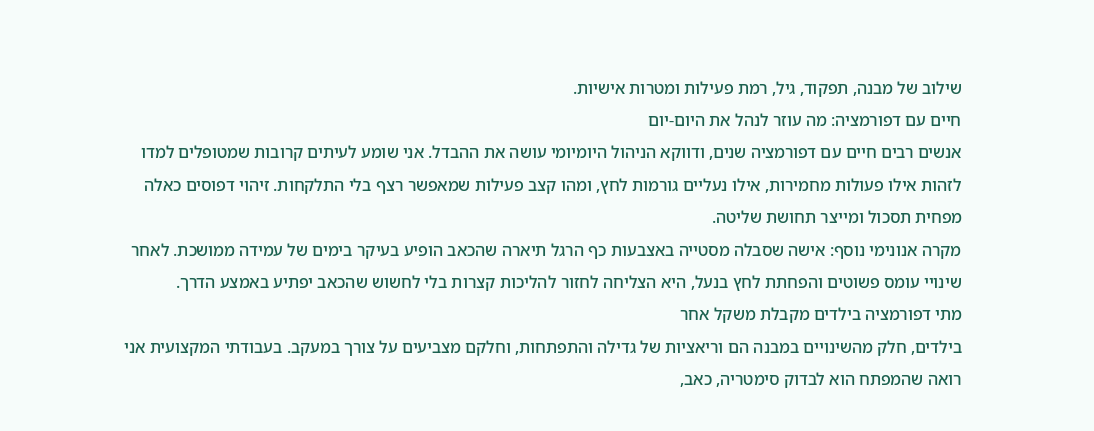שילוב של מבנה, תפקוד, גיל, רמת פעילות ומטרות אישיות.
חיים עם דפורמציה: מה עוזר לנהל את היום-יום
אנשים רבים חיים עם דפורמציה שנים, ודווקא הניהול היומיומי עושה את ההבדל. אני שומע לעיתים קרובות שמטופלים למדו לזהות אילו פעולות מחמירות, אילו נעליים גורמות לחץ, ומהו קצב פעילות שמאפשר רצף בלי התלקחות. זיהוי דפוסים כאלה מפחית תסכול ומייצר תחושת שליטה.
מקרה אנונימי נוסף: אישה שסבלה מסטייה באצבעות כף הרגל תיארה שהכאב הופיע בעיקר בימים של עמידה ממושכת. לאחר שינויי עומס פשוטים והפחתת לחץ בנעל, היא הצליחה לחזור להליכות קצרות בלי לחשוש שהכאב יפתיע באמצע הדרך.
מתי דפורמציה בילדים מקבלת משקל אחר
בילדים, חלק מהשינויים במבנה הם וריאציות של גדילה והתפתחות, וחלקם מצביעים על צורך במעקב. בעבודתי המקצועית אני רואה שהמפתח הוא לבדוק סימטריה, כאב,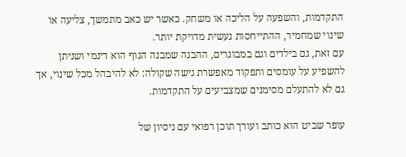התקדמות, והשפעה על הליכה או משחק. כאשר יש כאב מתמשך, צליעה או שינוי שמחמיר, ההתייחסות נעשית מדויקת יותר.
עם זאת, גם בילדים וגם במבוגרים, ההבנה שמבנה הגוף הוא דינמי ושניתן להשפיע על עומסים ותפקוד מאפשרת גישה שקולה: לא להיבהל מכל שינוי, אך גם לא להתעלם מסימנים שמצביעים על התקדמות.

עופר שביט הוא כותב ועורך תוכן רפואי עם ניסיון של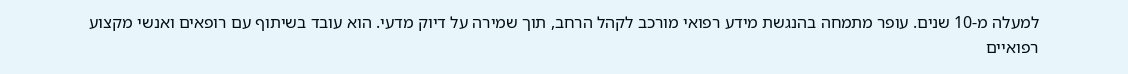למעלה מ-10 שנים. עופר מתמחה בהנגשת מידע רפואי מורכב לקהל הרחב, תוך שמירה על דיוק מדעי. הוא עובד בשיתוף עם רופאים ואנשי מקצוע רפואיים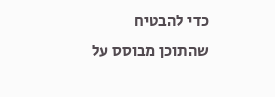כדי להבטיח שהתוכן מבוסס על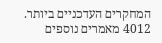המחקרים העדכניים ביותר.
4012 מאמרים נוספים